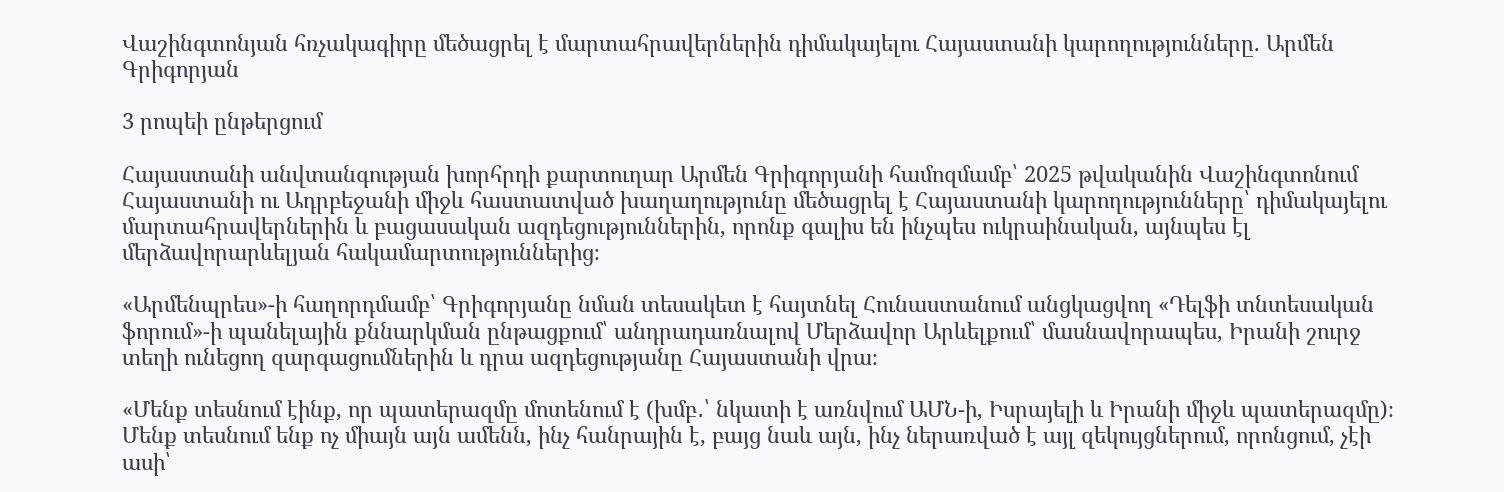Վաշինգտոնյան հռչակագիրը մեծացրել է մարտահրավերներին դիմակայելու Հայաստանի կարողությունները. Արմեն Գրիգորյան

3 րոպեի ընթերցում

Հայաստանի անվտանգության խորհրդի քարտուղար Արմեն Գրիգորյանի համոզմամբ՝ 2025 թվականին Վաշինգտոնում Հայաստանի ու Ադրբեջանի միջև հաստատված խաղաղությունը մեծացրել է Հայաստանի կարողությունները՝ դիմակայելու մարտահրավերներին և բացասական ազդեցություններին, որոնք գալիս են ինչպես ուկրաինական, այնպես էլ մերձավորարևելյան հակամարտություններից։

«Արմենպրես»-ի հաղորդմամբ՝ Գրիգորյանը նման տեսակետ է հայտնել Հունաստանում անցկացվող «Դելֆի տնտեսական ֆորում»-ի պանելային քննարկման ընթացքում՝ անդրադառնալով Մերձավոր Արևելքում՝ մասնավորապես, Իրանի շուրջ տեղի ունեցող զարգացումներին և դրա ազդեցությանը Հայաստանի վրա։

«Մենք տեսնում էինք, որ պատերազմը մոտենում է (խմբ․՝ նկատի է առնվում ԱՄՆ-ի, Իսրայելի և Իրանի միջև պատերազմը)։ Մենք տեսնում ենք ոչ միայն այն ամենն, ինչ հանրային է, բայց նաև այն, ինչ ներառված է այլ զեկույցներում, որոնցում, չէի ասի՝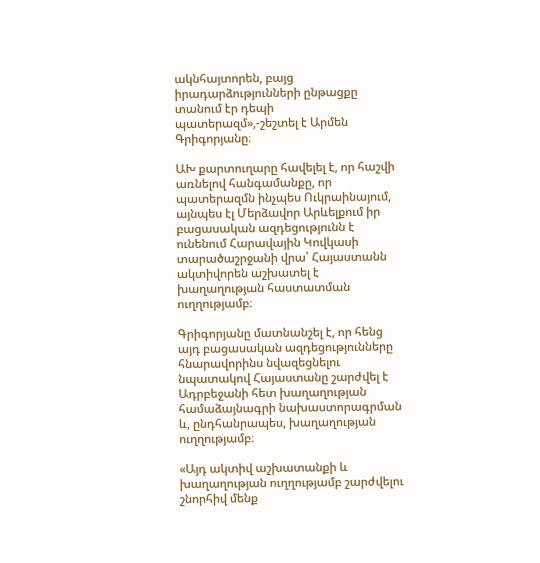ակնհայտորեն, բայց իրադարձությունների ընթացքը տանում էր դեպի պատերազմ»,-շեշտել է Արմեն Գրիգորյանը։

ԱԽ քարտուղարը հավելել է, որ հաշվի առնելով հանգամանքը, որ պատերազմն ինչպես Ուկրաինայում, այնպես էլ Մերձավոր Արևելքում իր բացասական ազդեցությունն է ունենում Հարավային Կովկասի տարածաշրջանի վրա՝ Հայաստանն ակտիվորեն աշխատել է խաղաղության հաստատման ուղղությամբ։

Գրիգորյանը մատնանշել է, որ հենց այդ բացասական ազդեցությունները հնարավորինս նվազեցնելու նպատակով Հայաստանը շարժվել է Ադրբեջանի հետ խաղաղության համաձայնագրի նախաստորագրման և, ընդհանրապես, խաղաղության ուղղությամբ։

«Այդ ակտիվ աշխատանքի և խաղաղության ուղղությամբ շարժվելու շնորհիվ մենք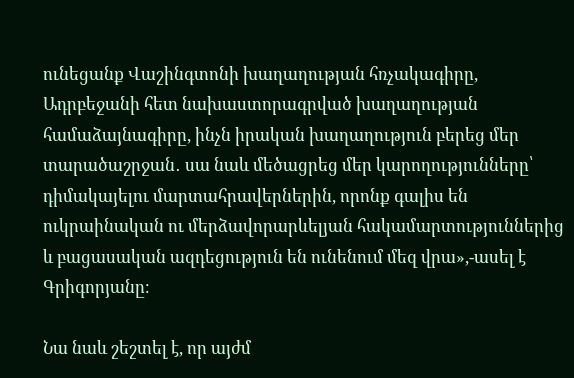ունեցանք Վաշինգտոնի խաղաղության հռչակագիրը, Ադրբեջանի հետ նախաստորագրված խաղաղության համաձայնագիրը, ինչն իրական խաղաղություն բերեց մեր տարածաշրջան․ սա նաև մեծացրեց մեր կարողությունները՝ դիմակայելու մարտահրավերներին, որոնք գալիս են ուկրաինական ու մերձավորարևելյան հակամարտություններից և բացասական ազդեցություն են ունենում մեզ վրա»,-ասել է Գրիգորյանը։

Նա նաև շեշտել է, որ այժմ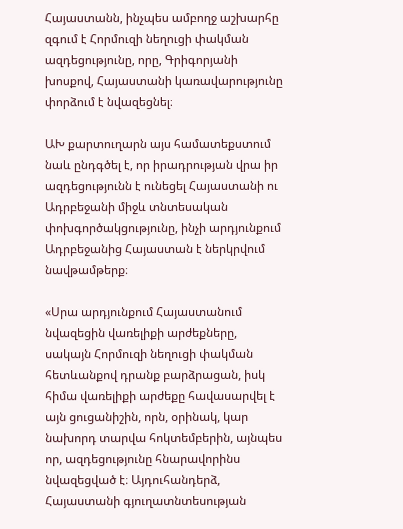Հայաստանն, ինչպես ամբողջ աշխարհը զգում է Հորմուզի նեղուցի փակման ազդեցությունը, որը, Գրիգորյանի խոսքով, Հայաստանի կառավարությունը փորձում է նվազեցնել։

ԱԽ քարտուղարն այս համատեքստում նաև ընդգծել է, որ իրադրության վրա իր ազդեցությունն է ունեցել Հայաստանի ու Ադրբեջանի միջև տնտեսական փոխգործակցությունը, ինչի արդյունքում Ադրբեջանից Հայաստան է ներկրվում նավթամթերք։

«Սրա արդյունքում Հայաստանում նվազեցին վառելիքի արժեքները, սակայն Հորմուզի նեղուցի փակման հետևանքով դրանք բարձրացան, իսկ հիմա վառելիքի արժեքը հավասարվել է այն ցուցանիշին, որն, օրինակ, կար նախորդ տարվա հոկտեմբերին, այնպես որ, ազդեցությունը հնարավորինս նվազեցված է։ Այդուհանդերձ, Հայաստանի գյուղատնտեսության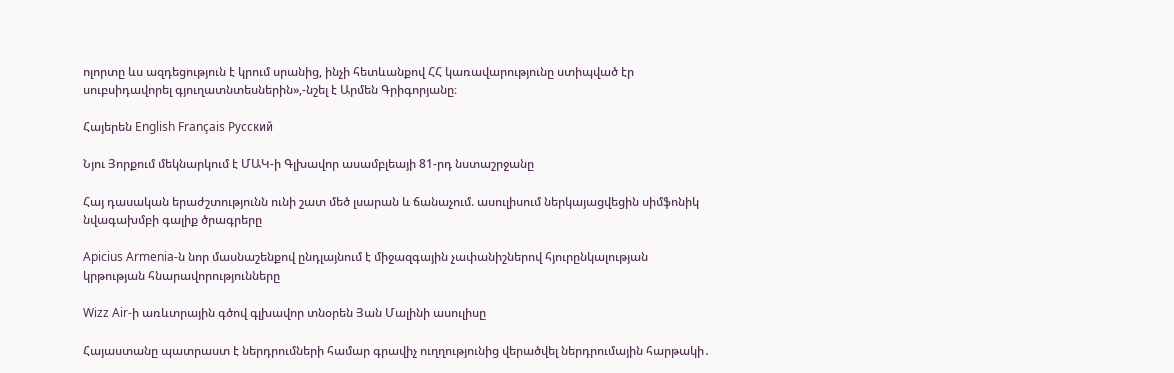ոլորտը ևս ազդեցություն է կրում սրանից, ինչի հետևանքով ՀՀ կառավարությունը ստիպված էր սուբսիդավորել գյուղատնտեսներին»,-նշել է Արմեն Գրիգորյանը։

Հայերեն English Français Русский

Նյու Յորքում մեկնարկում է ՄԱԿ-ի Գլխավոր ասամբլեայի 81-րդ նստաշրջանը

Հայ դասական երաժշտությունն ունի շատ մեծ լսարան և ճանաչում. ասուլիսում ներկայացվեցին սիմֆոնիկ նվագախմբի գալիք ծրագրերը

Apicius Armenia-ն նոր մասնաշենքով ընդլայնում է միջազգային չափանիշներով հյուրընկալության կրթության հնարավորությունները

Wizz Air-ի առևտրային գծով գլխավոր տնօրեն Յան Մալինի ասուլիսը

Հայաստանը պատրաստ է ներդրումների համար գրավիչ ուղղությունից վերածվել ներդրումային հարթակի․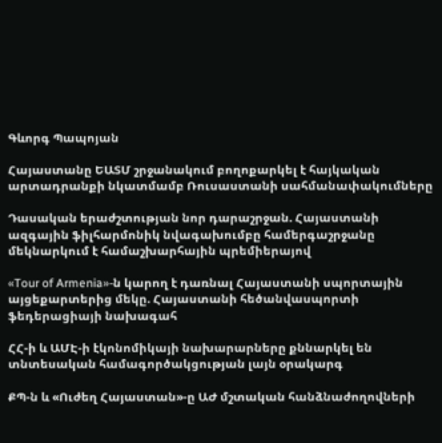Գևորգ Պապոյան

Հայաստանը ԵԱՏՄ շրջանակում բողոքարկել է հայկական արտադրանքի նկատմամբ Ռուսաստանի սահմանափակումները

Դասական երաժշտության նոր դարաշրջան. Հայաստանի ազգային ֆիլհարմոնիկ նվագախումբը համերգաշրջանը մեկնարկում է համաշխարհային պրեմիերայով

«Tour of Armenia»-ն կարող է դառնալ Հայաստանի սպորտային այցեքարտերից մեկը. Հայաստանի հեծանվասպորտի ֆեդերացիայի նախագահ

ՀՀ-ի և ԱՄԷ-ի էկոնոմիկայի նախարարները քննարկել են տնտեսական համագործակցության լայն օրակարգ

ՔՊ-ն և «Ուժեղ Հայաստան»-ը ԱԺ մշտական հանձնաժողովների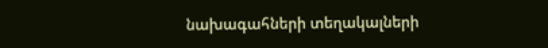նախագահների տեղակալների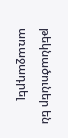թեկնածուներ են առաջադրել